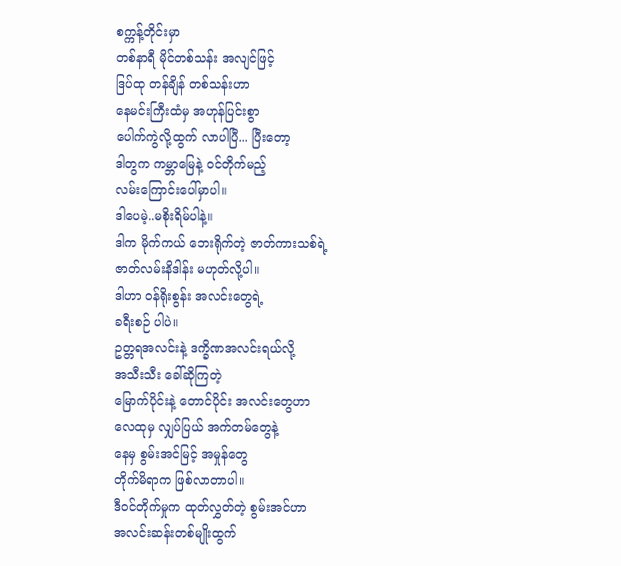စက္ကန့်တိုင်းမှာ
တစ်နာရီ မိုင်တစ်သန်း အလျင်ဖြင့်
ဒြပ်ထု တန်ချိန် တစ်သန်းဟာ
နေမင်းကြီးထံမှ အဟုန်ပြင်းစွာ
ပေါက်ကွဲလို့ထွက် လာပါပြီ... ပြီးတော့
ဒါတွက ကမ္ဘာမြေနဲ့ ဝင်တိုက်မည့်
လမ်းကြောင်းပေါ်မှာပါ။
ဒါပေမဲ့..မစိုးရိမ်ပါနဲ့။
ဒါက မိုက်ကယ် ဘေးရိုက်တဲ့ ဇာတ်ကားသစ်ရဲ့
ဇာတ်လမ်းနိဒါန်း မဟုတ်လို့ပါ။
ဒါဟာ ဝန်ရိုးစွန်း အလင်းတွေရဲ့
ခရီးစဉ် ပါပဲ။
ဥတ္တရအလင်းနဲ့ ဒက္ခိဏအလင်းရယ်လို့
အသီးသီး ခေါ်ဆိုကြတဲ့
မြောက်ပိုင်းနဲ့ တောင်ပိုင်း အလင်းတွေဟာ
လေထုမှ လျှပ်ပြယ် အက်တမ်တွေနဲ့
နေမှ စွမ်းအင်မြင့် အမှုန်တွေ
တိုက်မိရာက ဖြစ်လာတာပါ။
ဒီဝင်တိုက်မှုက ထုတ်လွှတ်တဲ့ စွမ်းအင်ဟာ
အလင်းဆန်းတစ်မျိုးထွက်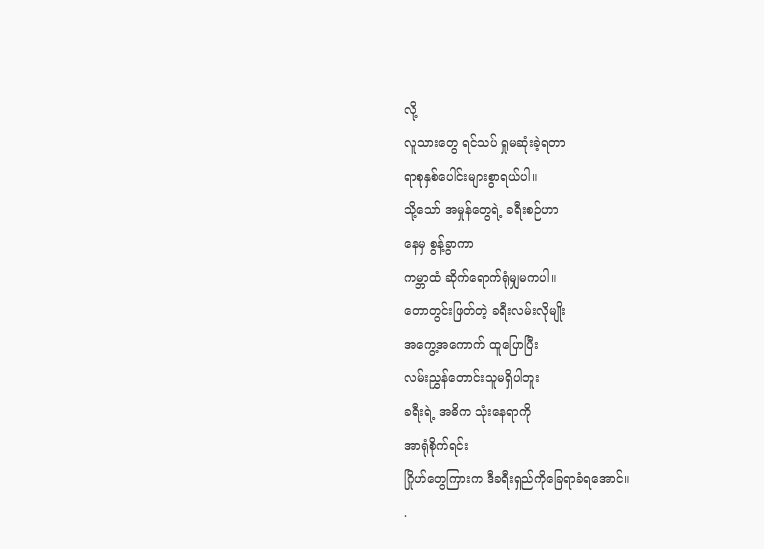လို့
လူသားတွေ ရင်သပ် ရှုမဆုံးခဲ့ရတာ
ရာစုနှစ်ပေါင်းများစွာရယ်ပါ။
သို့သော် အမှုန်တွေရဲ့ ခရီးစဉ်ဟာ
နေမှ စွန့်ခွာကာ
ကမ္ဘာထံ ဆိုက်ရောက်ရုံမျှမကပါ။
တောတွင်းဖြတ်တဲ့ ခရီးလမ်းလိုမျိုး
အကွေ့အကောက် ထူပြောပြီး
လမ်းညွှန်တောင်းသူမရှိပါဘူး
ခရီးရဲ့ အဓိက သုံးနေရာကို
အာရုံစိုက်ရင်း
ဂြိုဟ်တွေကြားက ဒီခရီးရှည်ကိုခြေရာခံရအောင်။
.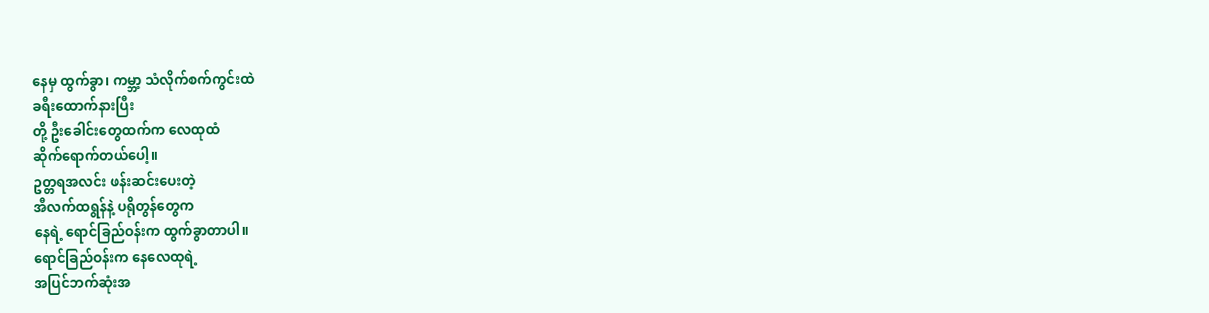နေမှ ထွက်ခွာ၊ ကမ္ဘာ့ သံလိုက်စက်ကွင်းထဲ
ခရီးထောက်နားပြီး
တို့ ဦးခေါင်းတွေထက်က လေထုထံ
ဆိုက်ရောက်တယ်ပေါ့။
ဥတ္တရအလင်း ဖန်းဆင်းပေးတဲ့
အီလက်ထရွန်နဲ့ ပရိုတွန်တွေက
နေရဲ့ ရောင်ခြည်ဝန်းက ထွက်ခွာတာပါ။
ရောင်ခြည်ဝန်းက နေလေထုရဲ့
အပြင်ဘက်ဆုံးအ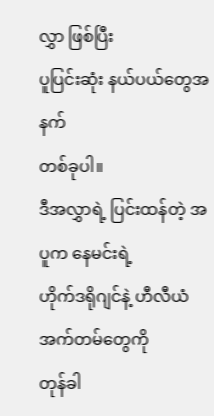လွှာ ဖြစ်ပြီး
ပူပြင်းဆုံး နယ်ပယ်တွေအနက်
တစ်ခုပါ။
ဒီအလွှာရဲ့ ပြင်းထန်တဲ့ အပူက နေမင်းရဲ့
ဟိုက်ဒရိုဂျင်နဲ့ ဟီလီယံ အက်တမ်တွေကို
တုန်ခါ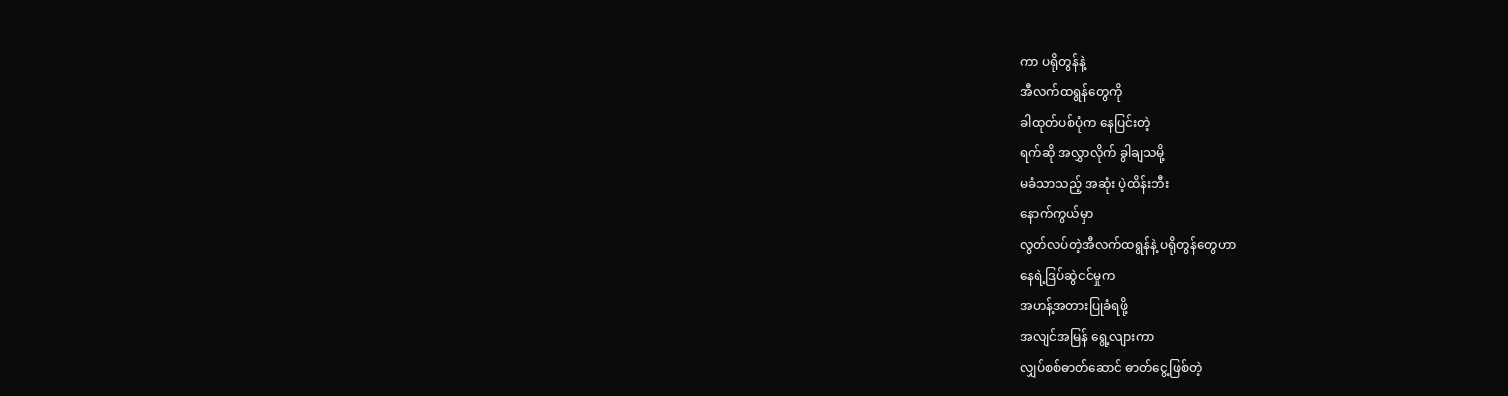ကာ ပရိုတွန်နဲ့
အီလက်ထရွန်တွေကို
ခါထုတ်ပစ်ပုံက နေပြင်းတဲ့
ရက်ဆို အလွှာလိုက် ခွါချသမို့
မခံသာသည့် အဆုံး ပဲ့ထိန်းဘီး
နောက်ကွယ်မှာ
လွတ်လပ်တဲ့အီလက်ထရွန်နဲ့ ပရိုတွန်တွေဟာ
နေရဲ့ဒြပ်ဆွဲငင်မှုက
အဟန့်အတားပြုခံရဖို့
အလျင်အမြန် ရွေ့လျားကာ
လျှပ်စစ်ဓာတ်ဆောင် ဓာတ်ငွေ့ဖြစ်တဲ့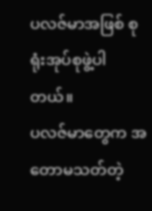ပလဇ်မာအဖြစ် စုရုံးအုပ်စုဖွဲ့ပါတယ်။
ပလဇ်မာတွေက အတောမသတ်တဲ့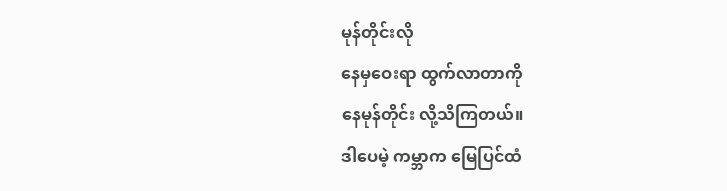မုန်တိုင်းလို
နေမှဝေးရာ ထွက်လာတာကို
နေမုန်တိုင်း လို့သိကြတယ်။
ဒါပေမဲ့ ကမ္ဘာက မြေပြင်ထံ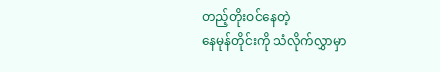တည့်တိုးဝင်နေတဲ့
နေမုန်တိုင်းကို သံလိုက်လွှာမှာ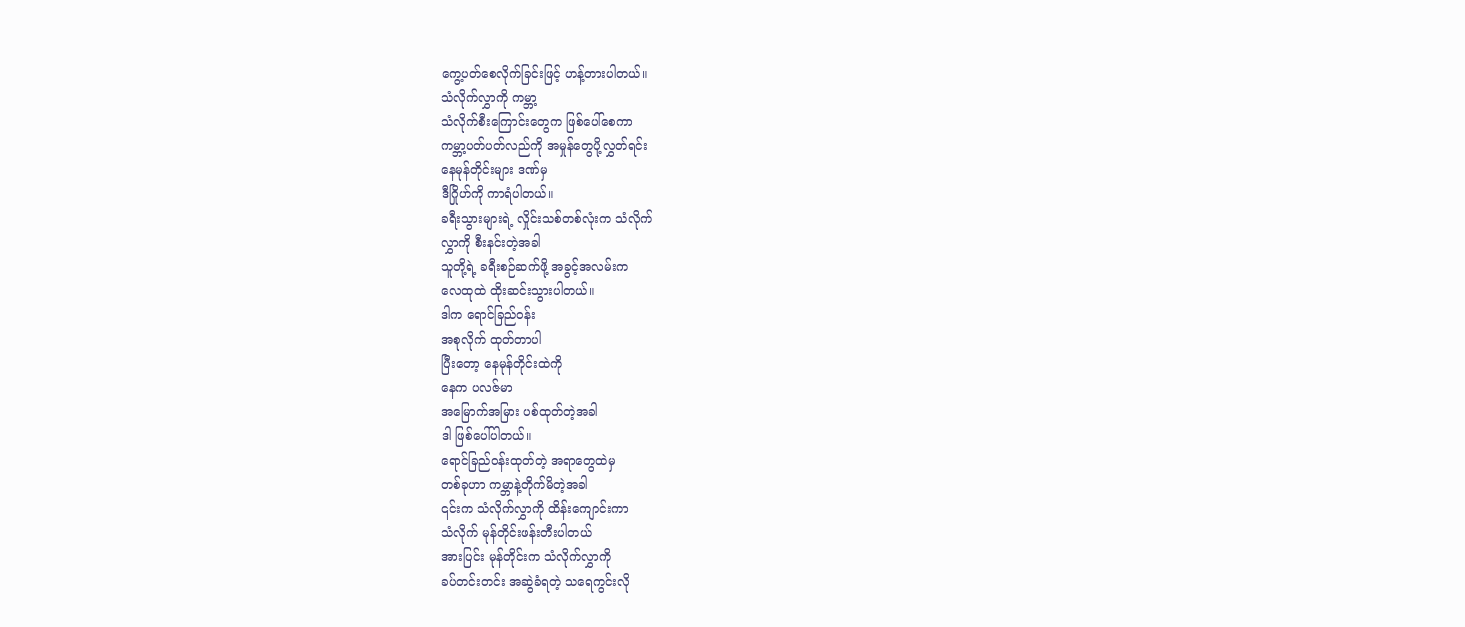ကွေ့ပတ်စေလိုက်ခြင်းဖြင့် ဟန့်တားပါတယ်။
သံလိုက်လွှာကို ကမ္ဘာ့
သံလိုက်စီးကြောင်းတွေက ဖြစ်ပေါ်စေကာ
ကမ္ဘာ့ပတ်ပတ်လည်ကို အမှုန်တွေပို့လွှတ်ရင်း
နေမုန်တိုင်းများ ဒဏ်မှ
ဒီဂြိုဟ်ကို ကာရံပါတယ်။
ခရီးသွားများရဲ့ လှိုင်းသစ်တစ်လုံးက သံလိုက်
လွှာကို စီးနင်းတဲ့အခါ
သူတို့ရဲ့ ခရီးစဉ်ဆက်ဖို့ အခွင့်အလမ်းက
လေထုထဲ ထိုးဆင်းသွားပါတယ်။
ဒါက ရောင်ခြည်ဝန်း
အစုလိုက် ထုတ်တာပါ
ပြီးတော့ နေမုန်တိုင်းထဲကို
နေက ပလဇ်မာ
အမြောက်အမြား ပစ်ထုတ်တဲ့အခါ
ဒါ ဖြစ်ပေါ်ပါတယ်။
ရောင်ခြည်ဝန်းထုတ်တဲ့ အရာတွေထဲမှ
တစ်ခုဟာ ကမ္ဘာနဲ့တိုက်မိတဲ့အခါ
၎င်းက သံလိုက်လွှာကို ထိန်းကျောင်းကာ
သံလိုက် မုန်တိုင်းဖန်းတီးပါတယ်
အားပြင်း မုန်တိုင်းက သံလိုက်လွှာကို
ခပ်တင်းတင်း အဆွဲခံရတဲ့ သရေကွင်းလို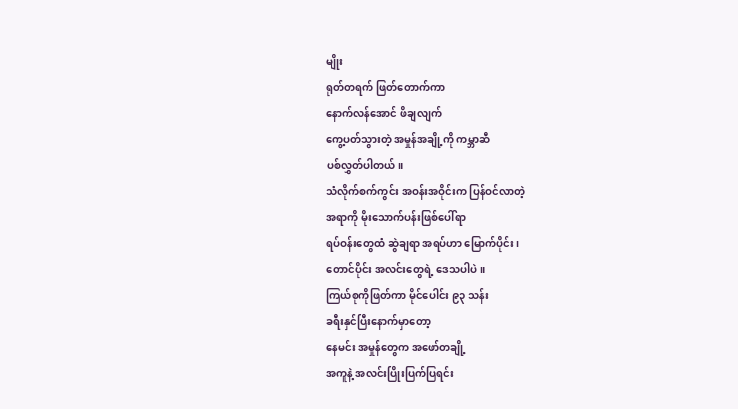မျိုး
ရုတ်တရက် ဖြတ်တောက်ကာ
နောက်လန်အောင် ဖိချလျက်
ကွေ့ပတ်သွားတဲ့ အမှုန်အချို့ကို ကမ္ဘာဆီ
ပစ်လွှတ်ပါတယ်။
သံလိုက်စက်ကွင်း အဝန်းအဝိုင်းက ပြန်ဝင်လာတဲ့
အရာကို မိုးသောက်ပန်းဖြစ်ပေါ်ရာ
ရပ်ဝန်းတွေထံ ဆွဲချရာ အရပ်ဟာ မြောက်ပိုင်း၊
တောင်ပိုင်း အလင်းတွေရဲ့ ဒေသပါပဲ။
ကြယ်စုကိုဖြတ်ကာ မိုင်ပေါင်း ၉၃ သန်း
ခရီးနှင်ပြီးနောက်မှာတော့
နေမင်း အမှုန်တွေက အဖော်တချို့
အကူနဲ့ အလင်းပြိုးပြက်ပြရင်း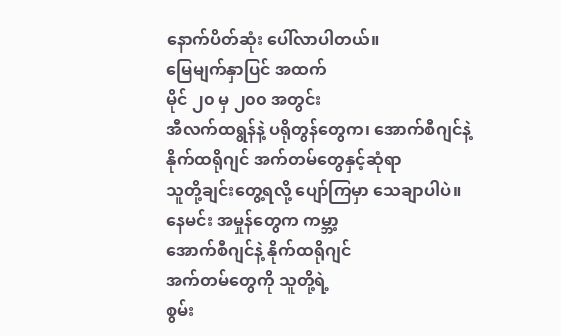နောက်ပိတ်ဆုံး ပေါ်လာပါတယ်။
မြေမျက်နှာပြင် အထက်
မိုင် ၂၀ မှ ၂၀၀ အတွင်း
အီလက်ထရွန်နဲ့ ပရိုတွန်တွေက၊ အောက်စီဂျင်နဲ့
နိုက်ထရိုဂျင် အက်တမ်တွေနှင့်ဆုံရာ
သူတို့ချင်းတွေ့ရလို့ ပျော်ကြမှာ သေချာပါပဲ။
နေမင်း အမှုန်တွေက ကမ္ဘာ့
အောက်စီဂျင်နဲ့ နိုက်ထရိုဂျင်
အက်တမ်တွေကို သူတို့ရဲ့
စွမ်း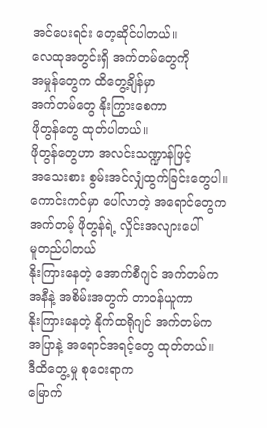အင်ပေးရင်း တေ့ဆိုင်ပါတယ်။
လေထုအတွင်းရှိ အက်တမ်တွေကို
အမှုန်တွေက ထိတွေ့ချိန်မှာ
အက်တမ်တွေ နိုးကြွားစေကာ
ဖိုတွန်တွေ ထုတ်ပါတယ်။
ဖိုတွန်တွေဟာ အလင်းသဏ္ဍာန်ဖြင့်
အသေးစား စွမ်းအင်လျှံထွက်ခြင်းတွေပါ။
ကောင်းကင်မှာ ပေါ်လာတဲ့ အရောင်တွေက
အက်တမ့် ဖိုတွန်ရဲ့ လှိုင်းအလျားပေါ်
မူတည်ပါတယ်
နိုးကြားနေတဲ့ အောက်စီဂျင် အက်တမ်က
အနီနဲ့ အစိမ်းအတွက် တာဝန်ယူကာ
နိုးကြားနေတဲ့ နိုက်ထရိုဂျင် အက်တမ်က
အပြာနဲ့ အရောင်အရင့်တွေ ထုတ်တယ်။
ဒီထိတွေ့မှု စုဝေးရာက
မြောက်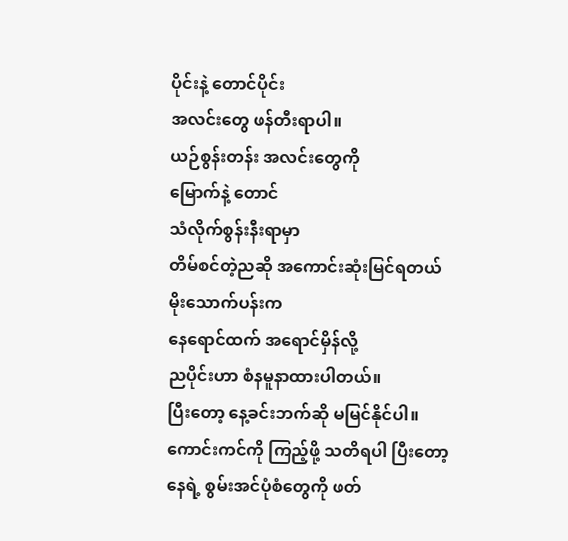ပိုင်းနဲ့ တောင်ပိုင်း
အလင်းတွေ ဖန်တီးရာပါ။
ယဉ်စွန်းတန်း အလင်းတွေကို
မြောက်နဲ့ တောင်
သံလိုက်စွန်းနီးရာမှာ
တိမ်စင်တဲ့ညဆို အကောင်းဆုံးမြင်ရတယ်
မိုးသောက်ပန်းက
နေရောင်ထက် အရောင်မှိန်လို့
ညပိုင်းဟာ စံနမူနာထားပါတယ်။
ပြီးတော့ နေ့ခင်းဘက်ဆို မမြင်နိုင်ပါ။
ကောင်းကင်ကို ကြည့်ဖို့ သတိရပါ ပြီးတော့
နေရဲ့ စွမ်းအင်ပုံစံတွေကို ဖတ်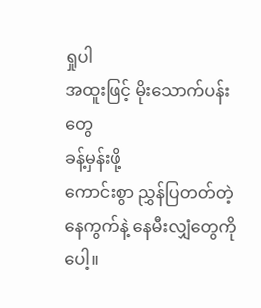ရှုပါ
အထူးဖြင့် မိုးသောက်ပန်းတွေ
ခန့်မှန်းဖို့
ကောင်းစွာ ညွှန်ပြတတ်တဲ့
နေကွက်နဲ့ နေမီးလျှံတွေကိုပေါ့။